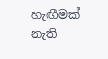හැඟීමක් නැති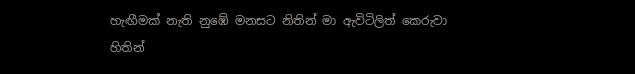හැඟීමක් නැති නුඹේ මනසට නිතින් මා ඇවිටිලිත් කෙරුවා
හිතින්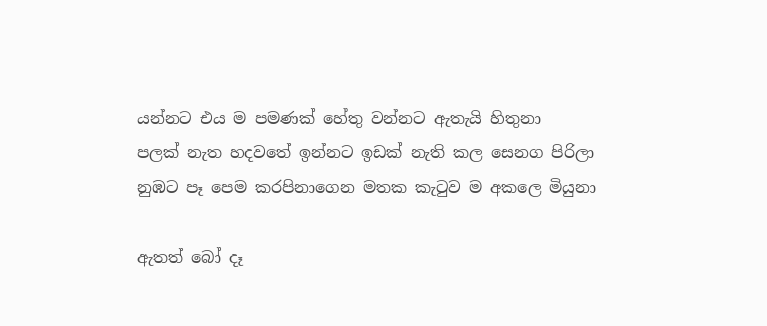යන්නට එය ම පමණක් හේතු වන්නට ඇතැයි හිතුනා
පලක් නැත හදවතේ ඉන්නට ඉඩක් නැති කල සෙනග පිරිලා
නුඹට පෑ පෙම කරපිනාගෙන මතක කැටුව ම අකලෙ මියුනා

ඇතත් බෝ දෑ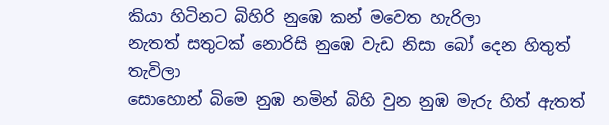කියා හිටිනට බිහිරි නුඹෙ කන් මවෙත හැරිලා
නැතත් සතුටක් නොරිසි නුඹෙ වැඩ නිසා බෝ දෙන හිතුත් තැවිලා
සොහොන් බිමෙ නුඹ නමින් බිහි වුන නුඹ මැරු හිත් ඇතත්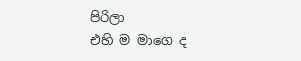පිරිලා
එහි ම මාගෙ ද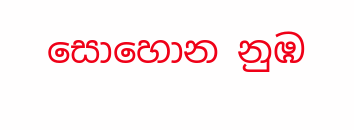සොහොන නුඹ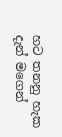හට තනනු හැක දැන් මගෙන්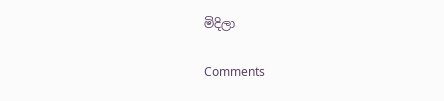මිදිලා

Comments